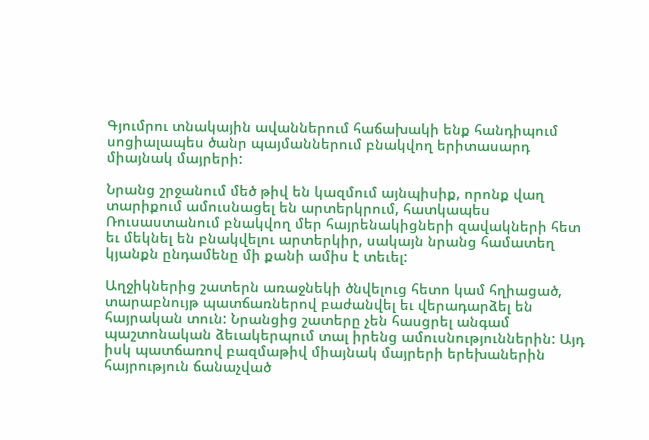Գյումրու տնակային ավաններում հաճախակի ենք հանդիպում սոցիալապես ծանր պայմաններում բնակվող երիտասարդ միայնակ մայրերի:

Նրանց շրջանում մեծ թիվ են կազմում այնպիսիք, որոնք վաղ տարիքում ամուսնացել են արտերկրում, հատկապես Ռուսաստանում բնակվող մեր հայրենակիցների զավակների հետ եւ մեկնել են բնակվելու արտերկիր, սակայն նրանց համատեղ կյանքն ընդամենը մի քանի ամիս է տեւել:

Աղջիկներից շատերն առաջնեկի ծնվելուց հետո կամ հղիացած, տարաբնույթ պատճառներով բաժանվել եւ վերադարձել են հայրական տուն: Նրանցից շատերը չեն հասցրել անգամ պաշտոնական ձեւակերպում տալ իրենց ամուսնություններին: Այդ իսկ պատճառով բազմաթիվ միայնակ մայրերի երեխաներին հայրություն ճանաչված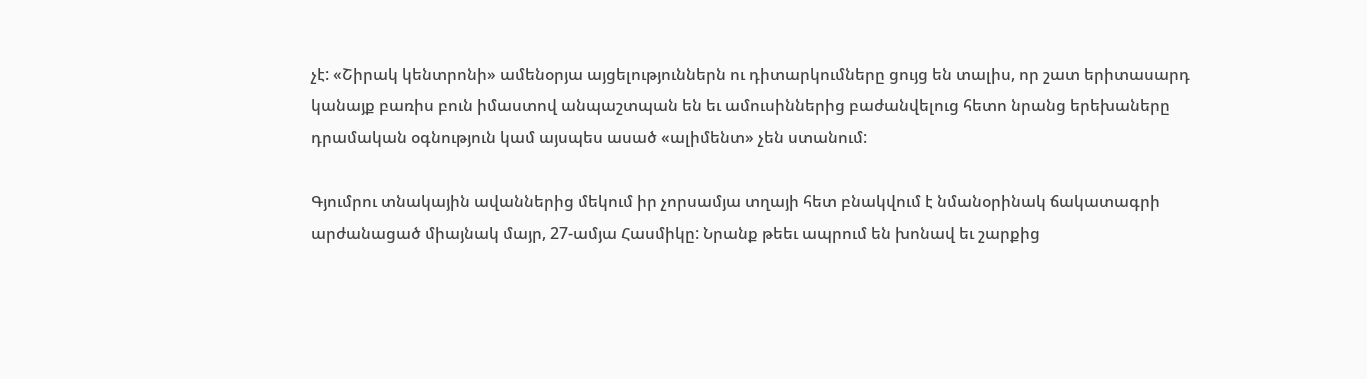չէ: «Շիրակ կենտրոնի» ամենօրյա այցելություններն ու դիտարկումները ցույց են տալիս, որ շատ երիտասարդ կանայք բառիս բուն իմաստով անպաշտպան են եւ ամուսիններից բաժանվելուց հետո նրանց երեխաները դրամական օգնություն կամ այսպես ասած «ալիմենտ» չեն ստանում:

Գյումրու տնակային ավաններից մեկում իր չորսամյա տղայի հետ բնակվում է նմանօրինակ ճակատագրի արժանացած միայնակ մայր, 27-ամյա Հասմիկը: Նրանք թեեւ ապրում են խոնավ եւ շարքից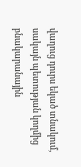վաղուց դուրս եկած տնակում, սակայն պետության կողմից բնակարանային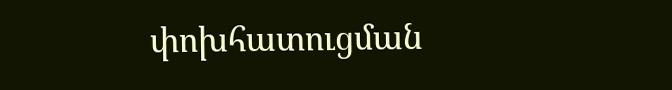փոխհատուցման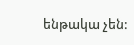ենթակա չեն: